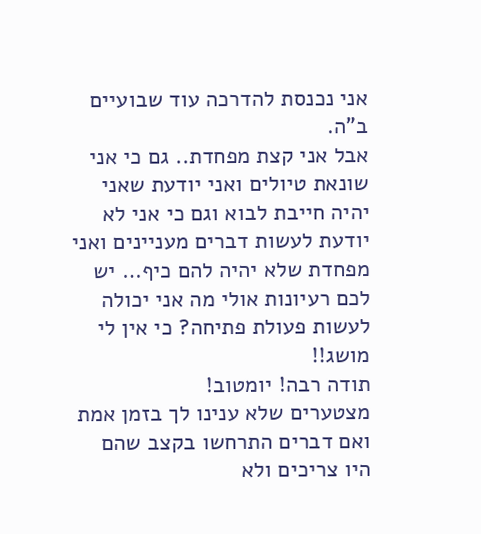אני נכנסת להדרכה עוד שבועיים ב"ה.
אבל אני קצת מפחדת.. גם כי אני שונאת טיולים ואני יודעת שאני יהיה חייבת לבוא וגם כי אני לא יודעת לעשות דברים מעניינים ואני מפחדת שלא יהיה להם כיף… יש לכם רעיונות אולי מה אני יכולה לעשות פעולת פתיחה? כי אין לי מושג!!
תודה רבה! יומטוב!
מצטערים שלא ענינו לך בזמן אמת ואם דברים התרחשו בקצב שהם היו צריכים ולא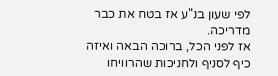לפי שעון בנ"ע אז בטח את כבר מדריכה.
אז לפני הכל, ברוכה הבאה ואיזה כיף לסניף ולחניכות שהרוויחו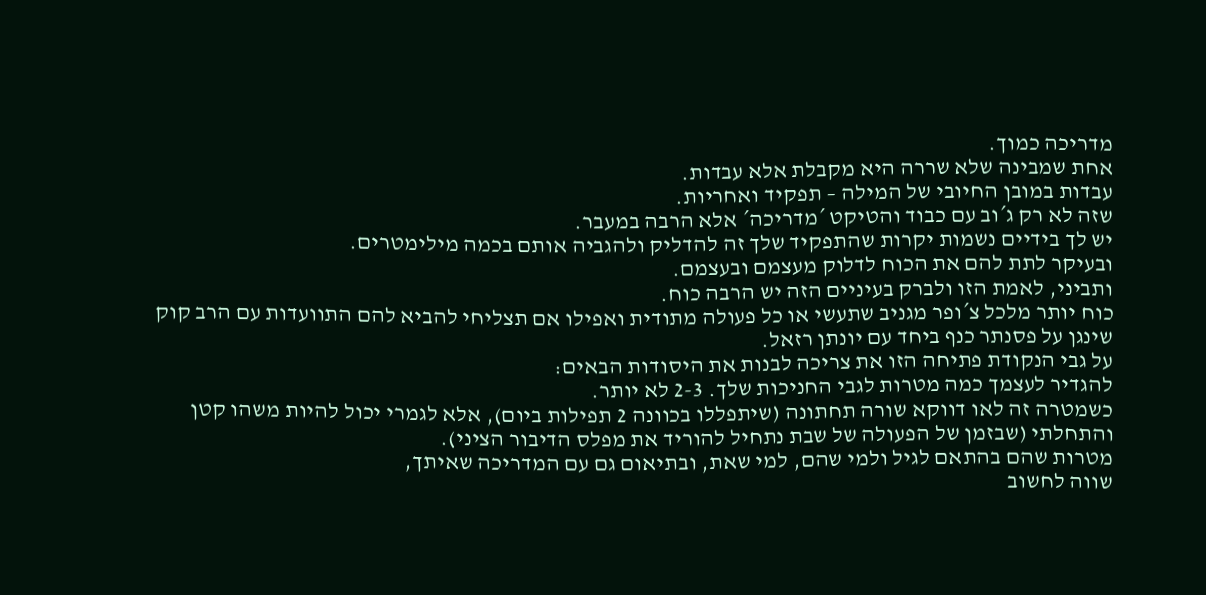מדריכה כמוך.
אחת שמבינה שלא שררה היא מקבלת אלא עבדות.
עבדות במובן החיובי של המילה – תפקיד ואחריות.
שזה לא רק ג´וב עם כבוד והטיקט ´מדריכה´ אלא הרבה במעבר.
יש לך בידיים נשמות יקרות שהתפקיד שלך זה להדליק ולהגביה אותם בכמה מילימטרים.
ובעיקר לתת להם את הכוח לדלוק מעצמם ובעצמם.
ותביני, לאמת הזו ולברק בעיניים הזה יש הרבה כוח.
כוח יותר מלכל צ´ופר מגניב שתעשי או כל פעולה מתודית ואפילו אם תצליחי להביא להם התוועדות עם הרב קוק שינגן על פסנתר כנף ביחד עם יונתן רזאל.
על גבי הנקודת פתיחה הזו את צריכה לבנות את היסודות הבאים:
להגדיר לעצמך כמה מטרות לגבי החניכות שלך. 2-3 לא יותר.
כשמטרה זה לאו דווקא שורה תחתונה (שיתפללו בכוונה 2 תפילות ביום), אלא לגמרי יכול להיות משהו קטן והתחלתי (שבזמן של הפעולה של שבת נתחיל להוריד את מפלס הדיבור הציני).
מטרות שהם בהתאם לגיל ולמי שהם, למי שאת, ובתיאום גם עם המדריכה שאיתך,
שווה לחשוב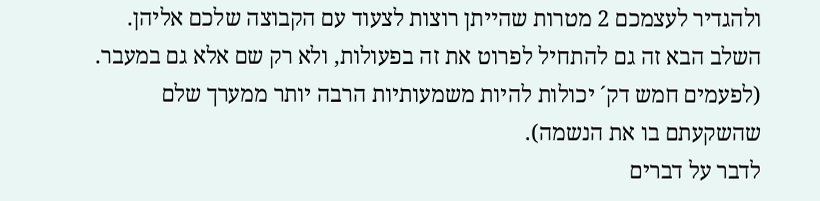ולהגדיר לעצמכם 2 מטרות שהייתן רוצות לצעוד עם הקבוצה שלכם אליהן.
השלב הבא זה גם להתחיל לפרוט את זה בפעולות, ולא רק שם אלא גם במעבר.
(לפעמים חמש דק´ יכולות להיות משמעותיות הרבה יותר ממערך שלם שהשקעתם בו את הנשמה).
לדבר על דברים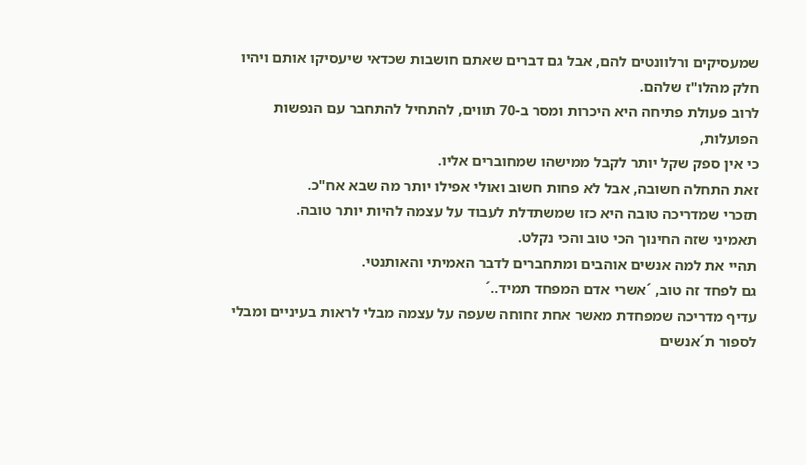שמעסיקים ורלוונטים להם, אבל גם דברים שאתם חושבות שכדאי שיעסיקו אותם ויהיו חלק מהלו"ז שלהם.
לרוב פעולת פתיחה היא היכרות ומסר ב-70 תווים, להתחיל להתחבר עם הנפשות הפועלות,
כי אין ספק שקל יותר לקבל ממישהו שמחוברים אליו.
זאת התחלה חשובה, אבל לא פחות חשוב ואולי אפילו יותר מה שבא אח"כ.
תזכרי שמדריכה טובה היא כזו שמשתדלת לעבוד על עצמה להיות יותר טובה.
תאמיני שזה החינוך הכי טוב והכי נקלט.
תהיי את למה אנשים אוהבים ומתחברים לדבר האמיתי והאותנטי.
גם לפחד זה טוב, ´אשרי אדם המפחד תמיד..´
עדיף מדריכה שמפחדת מאשר אחת זחוחה שעפה על עצמה מבלי לראות בעיניים ומבלי לספור ת´אנשים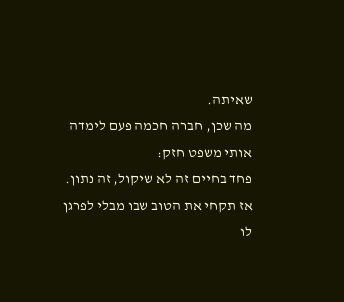שאיתה.
מה שכן, חברה חכמה פעם לימדה אותי משפט חזק:
פחד בחיים זה לא שיקול, זה נתון.
אז תקחי את הטוב שבו מבלי לפרגן לו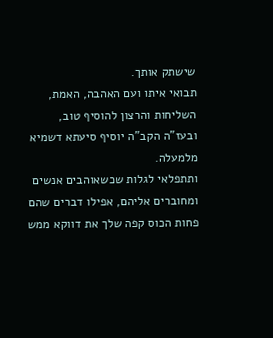שישתק אותך.
תבואי איתו ועם האהבה, האמת, השליחות והרצון להוסיף טוב,
ובעז"ה הקב"ה יוסיף סיעתא דשמיא מלמעלה.
ותתפלאי לגלות שכשאוהבים אנשים ומחוברים אליהם, אפילו דברים שהם פחות הכוס קפה שלך את דווקא ממש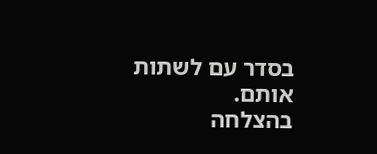בסדר עם לשתות אותם.
בהצלחה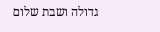גדולה ושבת שלום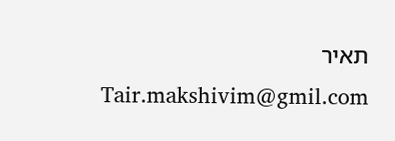תאיר
Tair.makshivim@gmil.com